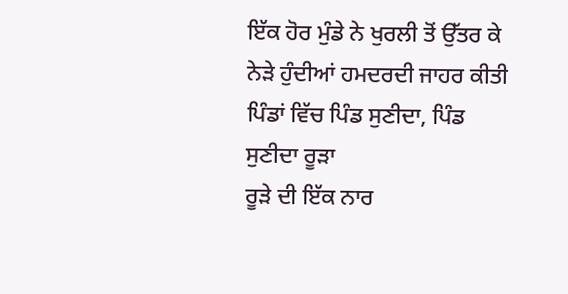ਇੱਕ ਹੋਰ ਮੁੰਡੇ ਨੇ ਖੁਰਲੀ ਤੋਂ ਉੱਤਰ ਕੇ ਨੇੜੇ ਹੁੰਦੀਆਂ ਹਮਦਰਦੀ ਜਾਹਰ ਕੀਤੀ
ਪਿੰਡਾਂ ਵਿੱਚ ਪਿੰਡ ਸੁਣੀਦਾ, ਪਿੰਡ ਸੁਣੀਦਾ ਰੂੜਾ
ਰੂੜੇ ਦੀ ਇੱਕ ਨਾਰ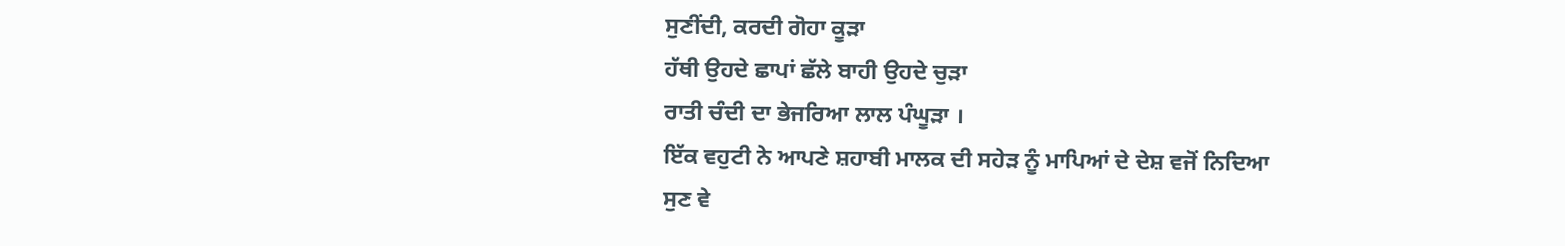ਸੁਣੀਂਦੀ, ਕਰਦੀ ਗੋਹਾ ਕੂੜਾ
ਹੱਥੀ ਉਹਦੇ ਛਾਪਾਂ ਛੱਲੇ ਬਾਹੀ ਉਹਦੇ ਚੁੜਾ
ਰਾਤੀ ਚੰਦੀ ਦਾ ਭੇਜਰਿਆ ਲਾਲ ਪੰਘੂੜਾ ।
ਇੱਕ ਵਹੁਟੀ ਨੇ ਆਪਣੇ ਸ਼ਹਾਬੀ ਮਾਲਕ ਦੀ ਸਹੇੜ ਨੂੰ ਮਾਪਿਆਂ ਦੇ ਦੇਸ਼ ਵਜੋਂ ਨਿਦਿਆ
ਸੁਣ ਵੇ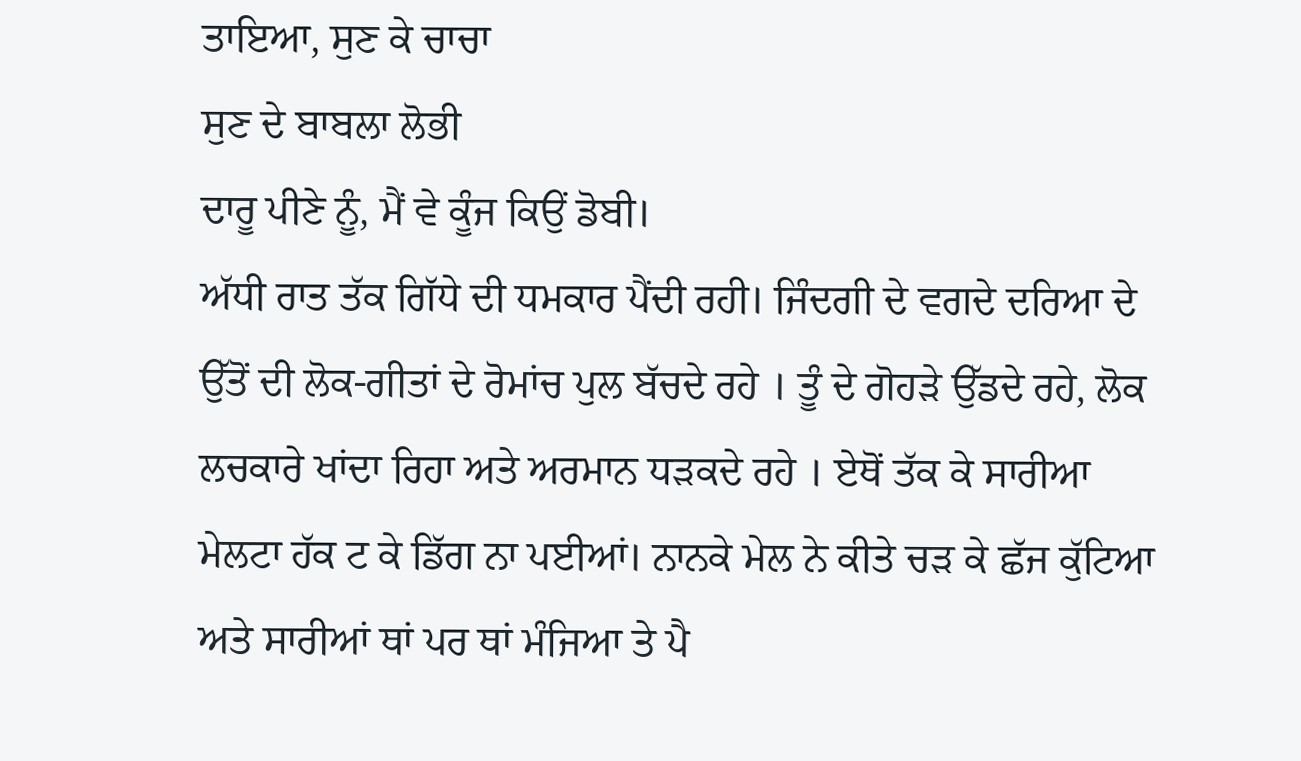ਤਾਇਆ, ਸੁਣ ਕੇ ਚਾਚਾ
ਸੁਣ ਦੇ ਬਾਬਲਾ ਲੋਭੀ
ਦਾਰੂ ਪੀਣੇ ਨੂੰ, ਮੈਂ ਵੇ ਕੂੰਜ ਕਿਉਂ ਡੋਬੀ।
ਅੱਧੀ ਰਾਤ ਤੱਕ ਗਿੱਧੇ ਦੀ ਧਮਕਾਰ ਪੈਂਦੀ ਰਹੀ। ਜਿੰਦਗੀ ਦੇ ਵਗਦੇ ਦਰਿਆ ਦੇ ਉੱਤੋਂ ਦੀ ਲੋਕ-ਗੀਤਾਂ ਦੇ ਰੋਮਾਂਚ ਪੁਲ ਬੱਚਦੇ ਰਹੇ । ਤੂੰ ਦੇ ਗੋਹੜੇ ਉੱਡਦੇ ਰਹੇ, ਲੋਕ ਲਚਕਾਰੇ ਖਾਂਦਾ ਰਿਹਾ ਅਤੇ ਅਰਮਾਨ ਧੜਕਦੇ ਰਹੇ । ਏਥੋਂ ਤੱਕ ਕੇ ਸਾਰੀਆ ਮੇਲਟਾ ਹੱਕ ਟ ਕੇ ਡਿੱਗ ਨਾ ਪਈਆਂ। ਨਾਨਕੇ ਮੇਲ ਨੇ ਕੀਤੇ ਚੜ ਕੇ ਛੱਜ ਕੁੱਟਿਆ ਅਤੇ ਸਾਰੀਆਂ ਥਾਂ ਪਰ ਥਾਂ ਮੰਜਿਆ ਤੇ ਪੈ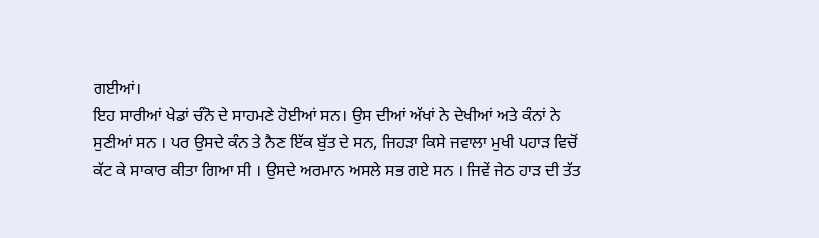ਗਈਆਂ।
ਇਹ ਸਾਰੀਆਂ ਖੇਡਾਂ ਚੰਨੋ ਦੇ ਸਾਹਮਣੇ ਹੋਈਆਂ ਸਨ। ਉਸ ਦੀਆਂ ਅੱਖਾਂ ਨੇ ਦੇਖੀਆਂ ਅਤੇ ਕੰਨਾਂ ਨੇ ਸੁਣੀਆਂ ਸਨ । ਪਰ ਉਸਦੇ ਕੰਨ ਤੇ ਨੈਣ ਇੱਕ ਬੁੱਤ ਦੇ ਸਨ, ਜਿਹੜਾ ਕਿਸੇ ਜਵਾਲਾ ਮੁਖੀ ਪਹਾੜ ਵਿਚੋਂ ਕੱਟ ਕੇ ਸਾਕਾਰ ਕੀਤਾ ਗਿਆ ਸੀ । ਉਸਦੇ ਅਰਮਾਨ ਅਸਲੇ ਸਭ ਗਏ ਸਨ । ਜਿਵੇਂ ਜੇਠ ਹਾੜ ਦੀ ਤੱਤ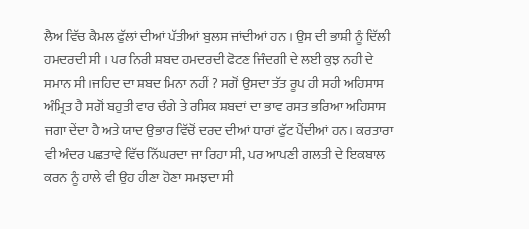ਲੈਅ ਵਿੱਚ ਕੈਮਲ ਫੁੱਲਾਂ ਦੀਆਂ ਪੱਤੀਆਂ ਬੁਲਸ ਜਾਂਦੀਆਂ ਹਨ । ਉਸ ਦੀ ਭਾਸ਼ੀ ਨੂੰ ਦਿੱਲੀ ਹਮਦਰਦੀ ਸੀ । ਪਰ ਨਿਰੀ ਸ਼ਬਦ ਹਮਦਰਦੀ ਫੋਟਣ ਜਿੰਦਗੀ ਦੇ ਲਈ ਕੁਝ ਨਹੀ ਦੇ ਸਮਾਨ ਸੀ ।ਜਹਿਦ ਦਾ ਸ਼ਬਦ ਮਿਨਾ ਨਹੀਂ ? ਸਗੋਂ ਉਸਦਾ ਤੱਤ ਰੂਪ ਹੀ ਸਹੀ ਅਹਿਸਾਸ ਅੰਮ੍ਰਿਤ ਹੈ ਸਗੋਂ ਬਹੁਤੀ ਵਾਰ ਚੰਗੇ ਤੇ ਰਸਿਕ ਸ਼ਬਦਾਂ ਦਾ ਭਾਵ ਰਸਤ ਭਰਿਆ ਅਹਿਸਾਸ ਜਗਾ ਦੇਂਦਾ ਹੈ ਅਤੇ ਯਾਦ ਉਭਾਰ ਵਿੱਚੋਂ ਦਰਦ ਦੀਆਂ ਧਾਰਾਂ ਫੁੱਟ ਪੈਂਦੀਆਂ ਹਨ। ਕਰਤਾਰਾ ਵੀ ਅੰਦਰ ਪਛਤਾਵੇ ਵਿੱਚ ਨਿੱਘਰਦਾ ਜਾ ਰਿਹਾ ਸੀ, ਪਰ ਆਪਣੀ ਗਲਤੀ ਦੇ ਇਕਬਾਲ ਕਰਨ ਨੂੰ ਹਾਲੇ ਵੀ ਉਹ ਹੀਣਾ ਹੋਣਾ ਸਮਝਦਾ ਸੀ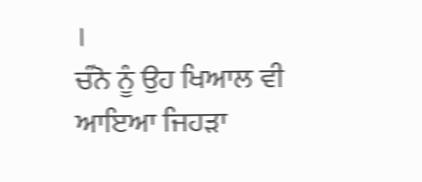।
ਚੰਨੋ ਨੂੰ ਉਹ ਖਿਆਲ ਵੀ ਆਇਆ ਜਿਹੜਾ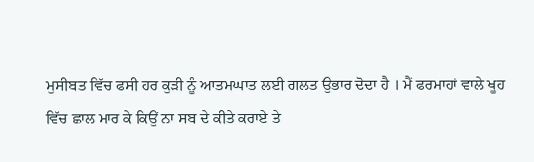ਮੁਸੀਬਤ ਵਿੱਚ ਫਸੀ ਹਰ ਕੁੜੀ ਨੂੰ ਆਤਮਘਾਤ ਲਈ ਗਲਤ ਉਭਾਰ ਦੋਦਾ ਹੈ । ਮੈਂ ਫਰਮਾਹਾਂ ਵਾਲੇ ਖੂਹ ਵਿੱਚ ਛਾਲ ਮਾਰ ਕੇ ਕਿਉਂ ਨਾ ਸਬ ਦੇ ਕੀਤੇ ਕਰਾਏ ਤੇ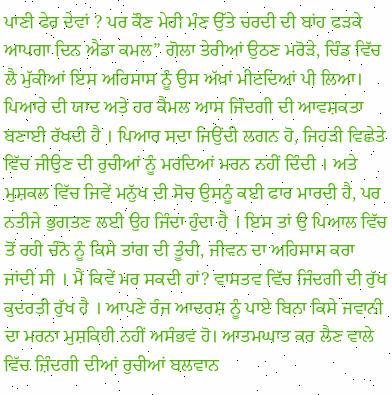ਪਾਣੀ ਫੇਰ ਦੇਵਾਂ ? ਪਰ ਕੌਣ ਮੇਰੀ ਮੰਣ ਉੱਤੇ ਚਰਦੀ ਦੀ ਬਾਂਹ ਫੜਕੇ ਆਪਗਾ ਦਿਨ ਐਡਾ ਕਮਲ” ਗੋਲਾ ਤੇਰੀਆਂ ਉਠਣ ਮਰੋੜੇ, ਚਿੰਡ ਵਿੱਚ ਲੈ ਮੁੱਕੀਆਂ ਇਸ ਅਹਿਸਾਸ ਨੂੰ ਉਸ ਅੱਖਾਂ ਮੀਟਦਿਆਂ ਪੀ ਲਿਆ।
ਪਿਆਰੇ ਦੀ ਯਾਦ ਅਤੇ ਹਰ ਕੈਮਲ ਆਸ ਜਿੰਦਗੀ ਦੀ ਆਵਸ਼ਕਤਾ ਬਣਾਈ ਰੱਖਦੀ ਹੈ । ਪਿਆਰ ਸਦਾ ਜਿਉਂਦੀ ਲਗਨ ਹੋ, ਜਿਹੜੀ ਵਿਛੇਤੇ ਵਿੱਚ ਜੀਉਣ ਦੀ ਰੁਚੀਆਂ ਨੂੰ ਮਰਦਿਆਂ ਮਰਨ ਨਹੀਂ ਦਿੰਦੀ । ਅਤੇ ਮੁਸ਼ਕਲ ਵਿੱਚ ਜਿਵੇਂ ਮਨੁੱਖ ਦੀ ਸੋਚ ਉਸਨੂੰ ਕਈ ਫਾਰ ਮਾਰਦੀ ਹੈ, ਪਰ ਨਤੀਜੇ ਭੁਗਤਣ ਲਈ ਉਹ ਜਿੰਦਾ ਹੁੰਦਾ ਹੈ । ਇਸ ਤਾਂ ਉ ਪਿਆਲ ਵਿੱਚ ਤੋਂ ਰਹੀ ਚੰਨੋ ਨੂੰ ਕਿਸੇ ਤਾਂਗ ਦੀ ਤੂੰਚੀ, ਜੀਵਨ ਦਾ ਅਹਿਸਾਸ ਕਰਾ ਜਾਂਦੀ ਸੀ । ਮੈਂ ਕਿਵੇਂ ਮਰ ਸਕਦੀ ਹਾਂ? ਵਾਸਤਵ ਵਿੱਚ ਜਿੰਦਗੀ ਦੀ ਰੁੱਖ ਕੁਦਰਤੀ ਰੁੱਖ ਹੈ । ਆਪਣੇ ਰੰਜ ਆਦਰਸ਼ ਨੂੰ ਪਾਏ ਬਿਨਾ ਕਿਸੇ ਜਵਾਨੀ ਦਾ ਮਰਨਾ ਮੁਸ਼ਕਿਹੀ ਨਹੀਂ ਅਸੰਭਵ ਹੋ। ਆਤਮਘਾਤ ਕਰ ਲੈਣ ਵਾਲੇ ਵਿੱਚ ਜ਼ਿੰਦਗੀ ਦੀਆਂ ਰੁਚੀਆਂ ਬਲਵਾਨ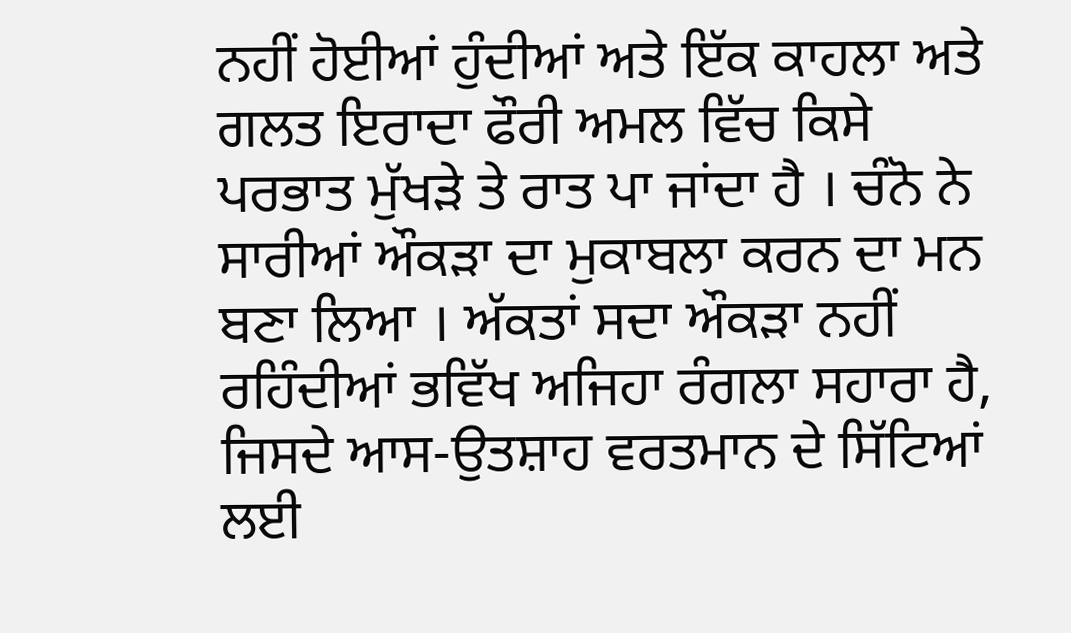ਨਹੀਂ ਹੋਈਆਂ ਹੁੰਦੀਆਂ ਅਤੇ ਇੱਕ ਕਾਹਲਾ ਅਤੇ ਗਲਤ ਇਰਾਦਾ ਫੌਰੀ ਅਮਲ ਵਿੱਚ ਕਿਸੇ ਪਰਭਾਤ ਮੁੱਖੜੇ ਤੇ ਰਾਤ ਪਾ ਜਾਂਦਾ ਹੈ । ਚੰਨੋ ਨੇ ਸਾਰੀਆਂ ਔਕੜਾ ਦਾ ਮੁਕਾਬਲਾ ਕਰਨ ਦਾ ਮਨ ਬਣਾ ਲਿਆ । ਅੱਕਤਾਂ ਸਦਾ ਔਕੜਾ ਨਹੀਂ ਰਹਿੰਦੀਆਂ ਭਵਿੱਖ ਅਜਿਹਾ ਰੰਗਲਾ ਸਹਾਰਾ ਹੈ, ਜਿਸਦੇ ਆਸ-ਉਤਸ਼ਾਹ ਵਰਤਮਾਨ ਦੇ ਸਿੱਟਿਆਂ ਲਈ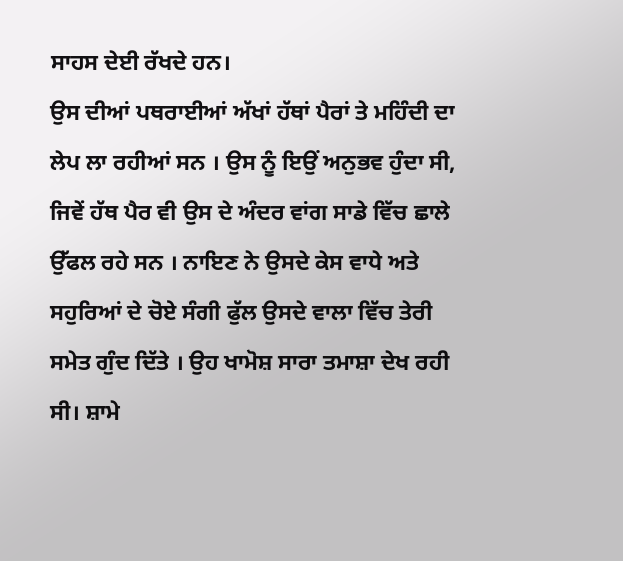ਸਾਹਸ ਦੇਈ ਰੱਖਦੇ ਹਨ।
ਉਸ ਦੀਆਂ ਪਥਰਾਈਆਂ ਅੱਖਾਂ ਹੱਥਾਂ ਪੈਰਾਂ ਤੇ ਮਹਿੰਦੀ ਦਾ ਲੇਪ ਲਾ ਰਹੀਆਂ ਸਨ । ਉਸ ਨੂੰ ਇਉਂ ਅਨੁਭਵ ਹੁੰਦਾ ਸੀ, ਜਿਵੇਂ ਹੱਥ ਪੈਰ ਵੀ ਉਸ ਦੇ ਅੰਦਰ ਵਾਂਗ ਸਾਡੇ ਵਿੱਚ ਛਾਲੇ ਉੱਫਲ ਰਹੇ ਸਨ । ਨਾਇਣ ਨੇ ਉਸਦੇ ਕੇਸ ਵਾਧੇ ਅਤੇ ਸਹੁਰਿਆਂ ਦੇ ਚੋਏ ਸੰਗੀ ਫੁੱਲ ਉਸਦੇ ਵਾਲਾ ਵਿੱਚ ਤੇਰੀ ਸਮੇਤ ਗੁੰਦ ਦਿੱਤੇ । ਉਹ ਖਾਮੋਸ਼ ਸਾਰਾ ਤਮਾਸ਼ਾ ਦੇਖ ਰਹੀ ਸੀ। ਸ਼ਾਮੇ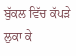ਬੁੱਕਲ ਵਿੱਚ ਕੱਪੜੇ ਲੁਕਾ ਕੇ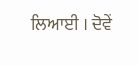ਲਿਆਈ । ਦੋਵੇਂ